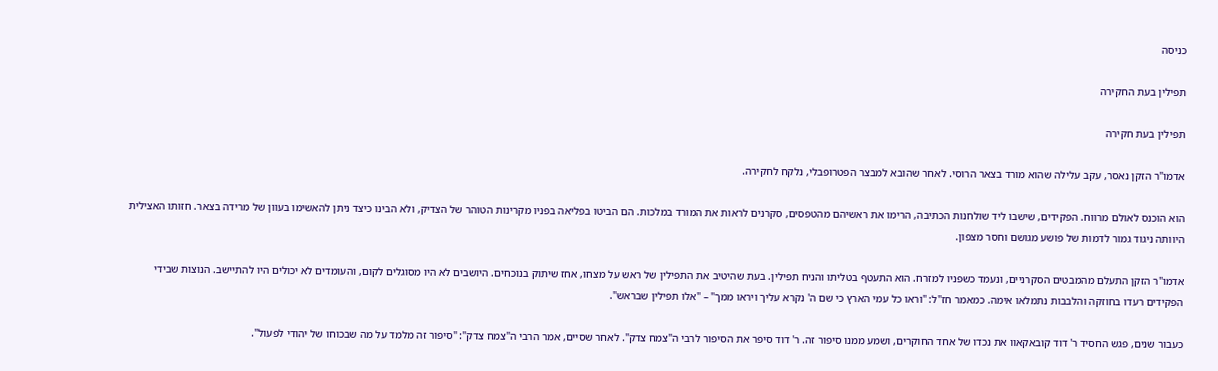כניסה

תפילין בעת החקירה

תפילין בעת חקירה

אדמו"ר הזקן נאסר, עקב עלילה שהוא מורד בצאר הרוסי. לאחר שהובא למבצר הפטרופבלי, נלקח לחקירה.

הוא הוכנס לאולם מרווח. הפקידים, שישבו ליד שולחנות הכתיבה, הרימו את ראשיהם מהטפסים, סקרנים לראות את המורד במלכות. הם הביטו בפליאה בפניו מקרינות הטוהר של הצדיק, ולא הבינו כיצד ניתן להאשימו בעוון של מרידה בצאר. חזותו האצילית היוותה ניגוד גמור לדמות של פושע מגושם וחסר מצפון.

אדמו"ר הזקן התעלם מהמבטים הסקרניים, ונעמד כשפניו למזרח. הוא התעטף בטליתו והניח תפילין. בעת שהיטיב את התפילין של ראש על מצחו, אחז שיתוק בנוכחים. היושבים לא היו מסוגלים לקום, והעומדים לא יכולים היו להתיישב. הנוצות שבידי הפקידים רעדו בחוזקה והלבבות נתמלאו אימה. כמאמר חז"ל: "וראו כל עמי הארץ כי שם ה' נקרא עליך ויראו ממך" – "אלו תפילין שבראש".

כעבור שנים, פגש החסיד ר' דוד קובאקאוו את נכדו של אחד החוקרים, ושמע ממנו סיפור זה. ר' דוד סיפר את הסיפור לרבי ה"צמח צדק". לאחר שסיים, אמר הרבי ה"צמח צדק": "סיפור זה מלמד על מה שבכוחו של יהודי לפעול".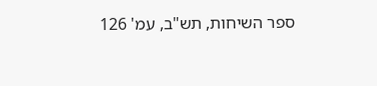ספר השיחות, תש"ב, עמ' 126